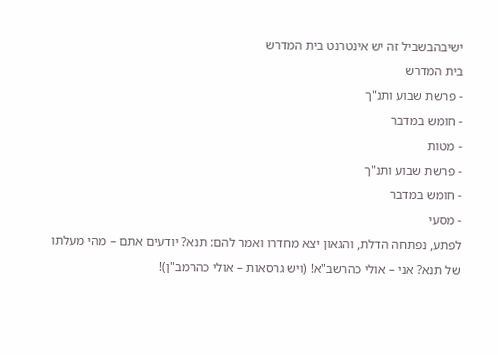ישיבהבשביל זה יש אינטרנט בית המדרש
בית המדרש
- פרשת שבוע ותנ"ך
- חומש במדבר
- מטות
- פרשת שבוע ותנ"ך
- חומש במדבר
- מסעי
לפתע, נפתחה הדלת, והגאון יצא מחדרו ואמר להם: תנא? יודעים אתם – מהי מעלתו של תנא? אני – אולי כהרשב"א! (ויש גרסאות – אולי כהרמב"ן)!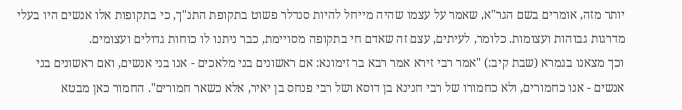יותר מזה, אומרים בשם הגר"א, שאמר על עצמו שהיה מייחל להיות סנדלר פשוט בתקופת התנ"ך, כי בתקופות אלו אנשים היו בעלי מדרגות גבוהות ועצומות. כלומר, לעיתים, עצם זה שאדם חי בתקופה מסויימת, כבר ניתנו לו כוחות גדולים ועצומים.
וכך מצאנו בגמרא (שבת קיב:) "אמר רבי זירא אמר רבא בר זימונא: אם ראשונים בני מלאכים - אנו בני אנשים, ואם ראשונים בני אנשים - אנו כחמורים, ולא כחמורו של רבי חנינא בן דוסא ושל רבי פנחס בן יאיר, אלא כשאר חמורים". החמור כאן מבטא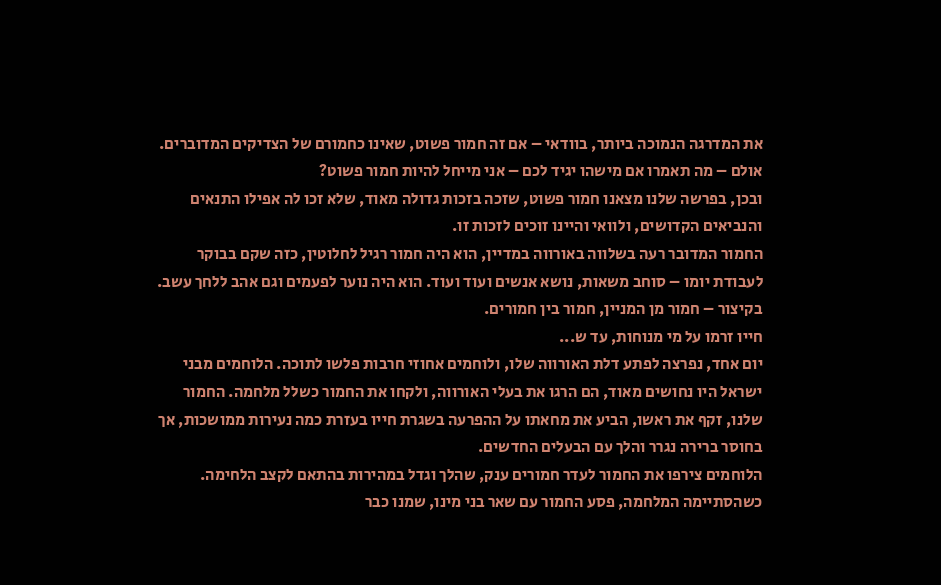את המדרגה הנמוכה ביותר, בוודאי – אם זה חמור פשוט, שאינו כחמורם של הצדיקים המדוברים.
אולם – מה תאמרו אם מישהו יגיד לכם – אני מייחל להיות חמור פשוט?
ובכן, בפרשה שלנו מצאנו חמור פשוט, שזכה בזכות גדולה מאוד, שלא זכו לה אפילו התנאים והנביאים הקדושים, ולוואי והיינו זוכים לזכות זו.
החמור המדובר רעה בשלווה באורווה במדיין, הוא היה חמור רגיל לחלוטין, כזה שקם בבוקר לעבודת יומו – סוחב משאות, נושא אנשים ועוד ועוד. הוא היה נוער לפעמים וגם אהב ללחך עשב. בקיצור – חמור מן המניין, חמור בין חמורים.
חייו זרמו על מי מנוחות, עד ש...
יום אחד, נפרצה לפתע דלת האורווה שלו, ולוחמים אחוזי חרבות פלשו לתוכה. הלוחמים מבני ישראל היו נחושים מאוד, הם הרגו את בעלי האורווה, ולקחו את החמור כשלל מלחמה. החמור שלנו, זקף את ראשו, הביע את מחאתו על ההפרעה בשגרת חייו בעזרת כמה נעירות ממושכות, אך בחוסר ברירה נגרר והלך עם הבעלים החדשים.
הלוחמים צירפו את החמור לעדר חמורים ענק, שהלך וגדל במהירות בהתאם לקצב הלחימה. כשהסתיימה המלחמה, פסע החמור עם שאר בני מינו, שמנו כבר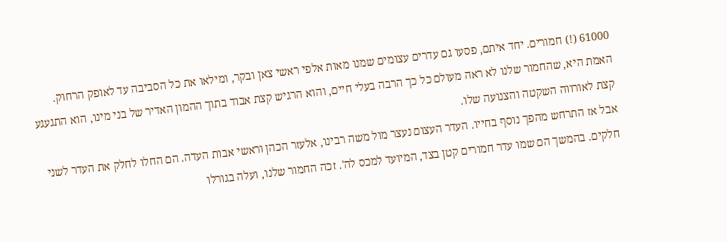61000 (!) חמורים. יחד איתם, פסעו גם עדרים עצומים שמנו מאות אלפי ראשי צאן ובקר, ומילאו את כל הסביבה עד לאופק הרחוק.
האמת היא, שהחמור שלנו לא ראה מעולם כל כך הרבה בעלי חיים, והוא הרגיש קצת אבוד בתוך ההמון האדיר של בני מינו, הוא התגעגע קצת לאורווה השקטה והצנועה שלו.
אבל אז התרחש מהפך נוסף בחייו. העדר העצום נעצר מול משה רבינו, אלעזר הכהן וראשי אבות העדה. הם החלו לחלק את העדר לשני חלקים. בהמשך הם שמו עדר חמורים קטן בצד, המיועד למכס לה'. זכה החמור שלנו, ועלה בגורלו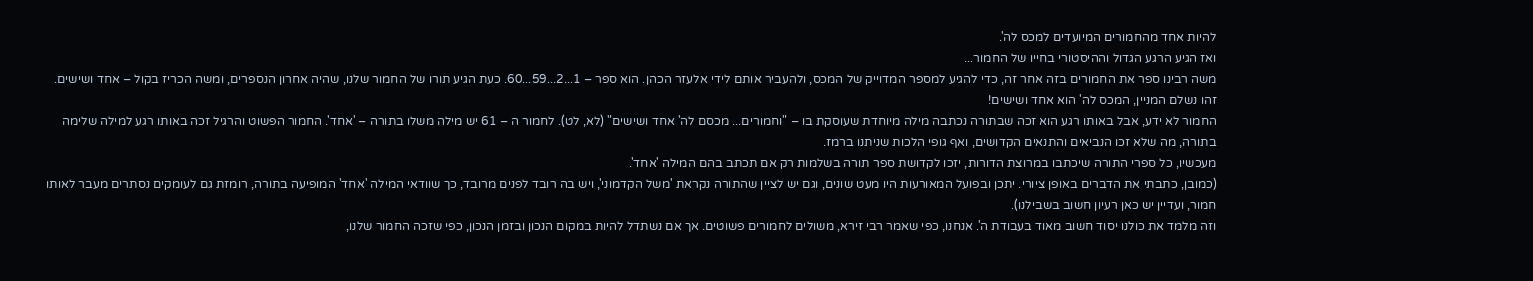להיות אחד מהחמורים המיועדים למכס לה'.
ואז הגיע הרגע הגדול וההיסטורי בחייו של החמור...
משה רבינו ספר את החמורים בזה אחר זה, כדי להגיע למספר המדוייק של המכס, ולהעביר אותם לידי אלעזר הכהן. הוא ספר – 1...2...59...60. כעת הגיע תורו של החמור שלנו, שהיה אחרון הנספרים, ומשה הכריז בקול – אחד ושישים.
זהו נשלם המניין, המכס לה' הוא אחד ושישים!
החמור לא ידע, אבל באותו רגע הוא זכה שבתורה נכתבה מילה מיוחדת שעוסקת בו – "וחמורים... מכסם לה' אחד ושישים" (לא, לט). לחמור ה – 61 יש מילה משלו בתורה – 'אחד'. החמור הפשוט והרגיל זכה באותו רגע למילה שלימה בתורה, מה שלא זכו הנביאים והתנאים הקדושים, ואף גופי הלכות שניתנו ברמז.
מעכשיו, כל ספרי התורה שיכתבו במרוצת הדורות, יזכו לקדושת ספר תורה בשלמות רק אם תכתב בהם המילה 'אחד'.
(כמובן, כתבתי את הדברים באופן ציורי. יתכן ובפועל המאורעות היו מעט שונים, וגם יש לציין שהתורה נקראת 'משל הקדמוני', ויש בה רובד לפנים מרובד, כך שוודאי המילה 'אחד' המופיעה בתורה, רומזת גם לעומקים נסתרים מעבר לאותו חמור, ועדיין יש כאן רעיון חשוב בשבילנו).
וזה מלמד את כולנו יסוד חשוב מאוד בעבודת ה'. אנחנו, כפי שאמר רבי זירא, משולים לחמורים פשוטים. אך אם נשתדל להיות במקום הנכון ובזמן הנכון, כפי שזכה החמור שלנו,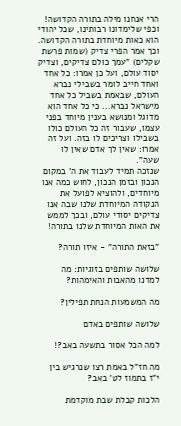הרי אנחנו מילה בתורה הקדושה!
וכפי שלימדונו רבותינו, שכל יהודי הוא כאות מיוחדת בתורה הקדושה.
וכך אמר הפרי צדיק (שמות פרשת שקלים) "עמך כולם צדיקים, וצדיק יסוד עולם, ועל כן אמרו: כל אחד ואחד חייב לומר בשבילי נברא העולם, שבאמת בשביל כל אחד מישראל נברא... כי כל אחד הוא מדוגל ומנושא בענין מיוחד בפני עצמו, שעבור זה כל העולם כולו בשבילו וצריכים לו בזה. ועל זה אמרו: שאין לך אדם שאין לו שעה".
שנזכה תמיד לעבוד את ה' במקום הנכון ובזמן הנכון, לחוש כמה אנו מיוחדים, ולהוציא לפועל את הנקודה המיוחדת שלנו שבה אנו צדיקים יסודי עולם, ובכך לממש את האות המיוחדת שלנו בתורה!

"בזאת התורה" - איזו תורה?

שלושה שותפים בזוגיות: מה למדנו מהאבות והאימהות?

מה המשמעות הנחת תפילין?

שלושה שותפים באדם

למה הכל אסור בתשעה באב?!

מה חז"ל באמת רצו שנרגיש בין י"ז בתמוז לט' באב?

הלכות קבלת שבת מוקדמת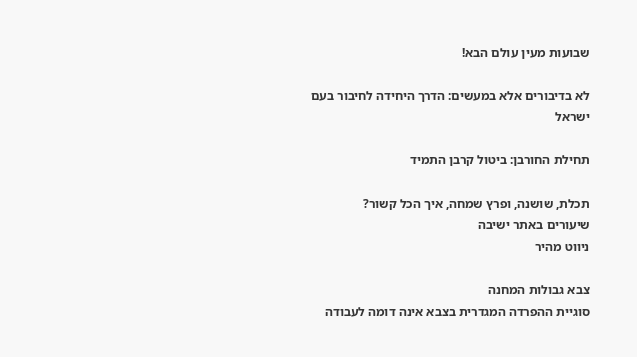שבועות מעין עולם הבא!

לא בדיבורים אלא במעשים: הדרך היחידה לחיבור בעם ישראל

תחילת החורבן: ביטול קרבן התמיד

תכלת, שושנה, ופרץ שמחה, איך הכל קשור?
שיעורים באתר ישיבה
ניווט מהיר

צבא גבולות המחנה
סוגיית ההפרדה המגדרית בצבא אינה דומה לעבודה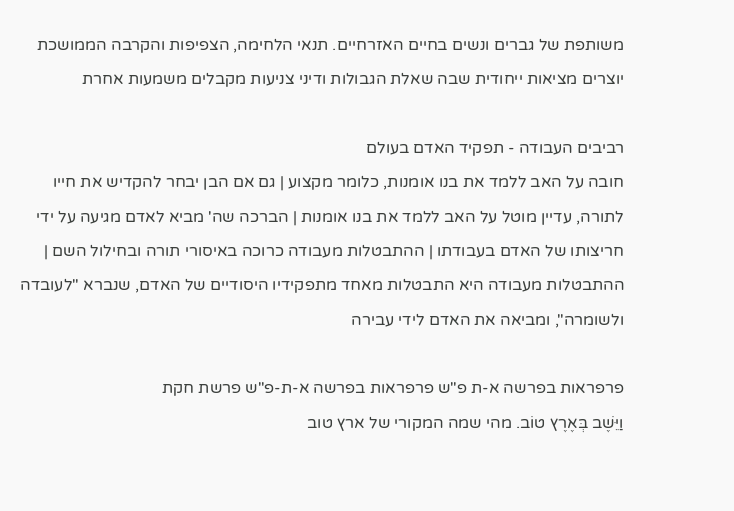משותפת של גברים ונשים בחיים האזרחיים. תנאי הלחימה, הצפיפות והקרבה הממושכת יוצרים מציאות ייחודית שבה שאלת הגבולות ודיני צניעות מקבלים משמעות אחרת

רביבים העבודה - תפקיד האדם בעולם
חובה על האב ללמד את בנו אומנות, כלומר מקצוע | גם אם הבן יבחר להקדיש את חייו לתורה, עדיין מוטל על האב ללמד את בנו אומנות | הברכה שה' מביא לאדם מגיעה על ידי חריצותו של האדם בעבודתו | ההתבטלות מעבודה כרוכה באיסורי תורה ובחילול השם | ההתבטלות מעבודה היא התבטלות מאחד מתפקידיו היסודיים של האדם, שנברא "לעובדה ולשומרה", ומביאה את האדם לידי עבירה

פרפראות בפרשה א-ת פ"ש פרפראות בפרשה א-ת-פ"ש פרשת חקת
וַיֵּשֶׁב בְּאֶרֶץ טוֹב. מהי שמה המקורי של ארץ טוב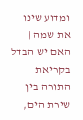ומדוע שינו את שמה | האם יש הבדל בקריאת התורה בין שירת הים,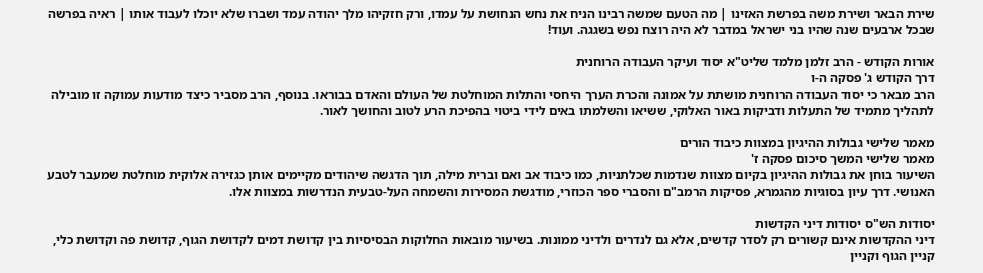שירת הבאר ושירת משה בפרשת האזינו | מה הטעם שמשה רבינו הניח את נחש הנחושת על עמדו, ורק חזקיהו מלך יהודה עמד ושברו שלא יוכלו לעבוד אותו | ראיה בפרשה שבכל ארבעים שנה שהיו בני ישראל במדבר לא היה רוצח נפש בשגגה. ועוד!

אורות הקודש - הרב זלמן מלמד שליט"א יסוד ועיקר העבודה הרוחנית
דרך הקודש ג' פסקה ה-ו
הרב מבאר כי יסוד העבודה הרוחנית מושתת על אמונה והכרת הערך היחסי והתלות המוחלטת של העולם והאדם בבוראו. בנוסף, הרב מסביר כיצד מודעות עמוקה זו מובילה לתהליך מתמיד של התעלות ודביקות באור האלוקי, ששיאו והשלמתו באים לידי ביטוי בהפיכת הרע לטוב והחושך לאור.

מאמר שלישי גבולות ההיגיון במצוות כיבוד הורים
מאמר שלישי המשך סיכום פסקה ז'
השיעור בוחן את גבולות ההיגיון בקיום מצוות שנדמות שכלתניות, כמו כיבוד אב ואם וברית מילה, תוך הדגשה שיהודים מקיימים אותן כגזירה אלוקית מוחלטת שמעבר לטבע האנושי. דרך עיון בסוגיות מהגמרא, פסיקות הרמב"ם והסברי ספר הכוזרי, מודגשת המסירות והשמחה העל-טבעית הנדרשות במצוות אלו.

יסודות הש"ס יסודות דיני הקדשות
דיני ההקדשות אינם קשורים רק לסדר קדשים, אלא גם לנדרים ולדיני ממונות. בשיעור מובאות החלוקות הבסיסיות בין קדושת דמים לקדושת הגוף, קדושת פה וקדושת כלי, קניין הגוף וקניין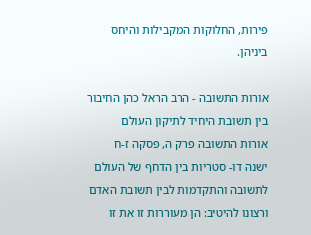פירות, החלוקות המקבילות והיחס ביניהן.

אורות התשובה - הרב הראל כהן החיבור בין תשובת היחיד לתיקון העולם
אורות התשובה פרק ה, פסקה ז-ח
ישנה דו- סטריות בין הדחף של העולם לתשובה והתקדמות לבין תשובת האדם ורצונו להיטיב: הן מעוררות זו את זו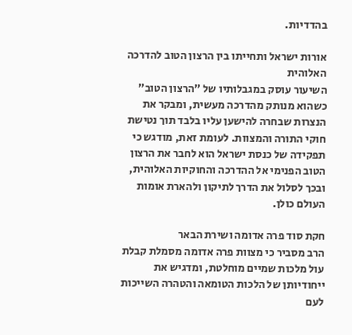בהדדיות.

אורות ישראל ותחייתו בין הרצון הטוב להדרכה האלוהית
השיעור עוסק במגבלותיו של "הרצון הטוב" כשהוא מנותק מהדרכה מעשית, ומבקר את הנצרות שבחרה להישען עליו בלבד תוך נטישת חוקי התורה והמצוות. לעומת זאת, מודגש כי תפקידה של כנסת ישראל הוא לחבר את הרצון הטוב הפנימי אל ההדרכה והחוקיות האלוהית, ובכך לסלול את הדרך לתיקון ולהארת אומות העולם כולן.

חקת סוד פרה אדומה ושירת הבאר
הרב מסביר כי מצוות פרה אדומה מסמלת קבלת עול מלכות שמיים מוחלטת, ומדגיש את ייחודיותן של הלכות הטומאה והטהרה השייכות לעם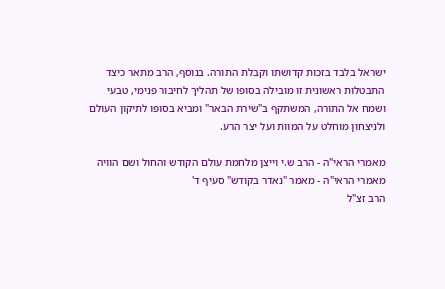ישראל בלבד בזכות קדושתו וקבלת התורה. בנוסף, הרב מתאר כיצד התבטלות ראשונית זו מובילה בסופו של תהליך לחיבור פנימי, טבעי ושמח אל התורה, המשתקף ב"שירת הבאר" ומביא בסופו לתיקון העולם ולניצחון מוחלט על המוות ועל יצר הרע.

מאמרי הראי"ה - הרב ש.י וייצן מלחמת עולם הקודש והחול ושם הוויה
מאמרי הראי"ה - מאמר "נאדר בקודש" סעיף ד'
הרב זצ"ל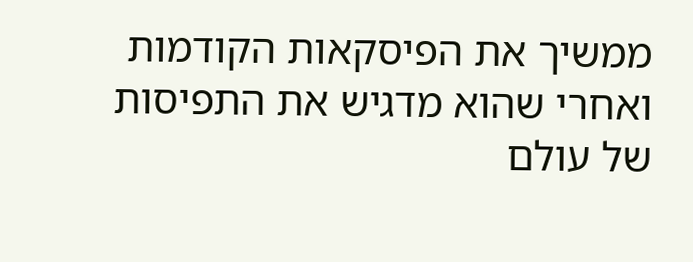ממשיך את הפיסקאות הקודמות ואחרי שהוא מדגיש את התפיסות של עולם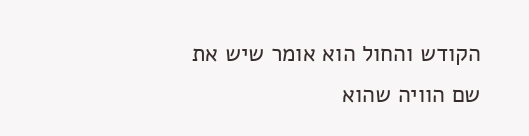הקודש והחול הוא אומר שיש את שם הוויה שהוא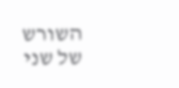השורש של שני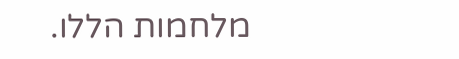מלחמות הללו.